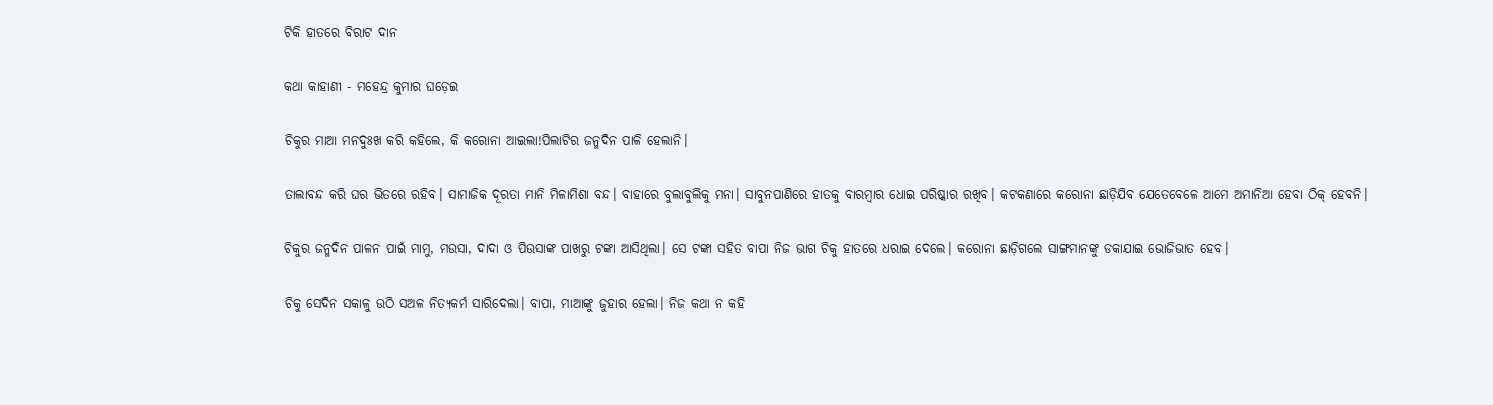ଟିକି ହାତରେ ବିରାଟ ଦାନ

କଥା କାହାଣୀ - ମହେନ୍ଦ୍ର କୁମାର ଘଡ଼େଇ

ଚିକୁର ମାଆ ମନଦୁଃଖ କରି କହିଲେ, କି କରୋନା ଆଇଲା!ପିଲାଟିର ଜନ୍ମଦିନ ପାଳି ହେଲାନି।

ତାଲାବନ୍ଦ କରି ଘର ଭିତରେ ରହିବ। ସାମାଜିକ ଦୂରତା ମାନି ମିଳାମିଶା ବନ୍ଦ। ବାହାରେ ବୁଲାବୁଲିକୁ ମନା। ସାବୁନପାଣିରେ ହାତକୁ ବାରମ୍ବାର ଧୋଇ ପରିଷ୍କାର ରଖିବ। କଟକଣାରେ କରୋନା ଛାଡ଼ିଯିବ ଯେତେବେଳେ ଆମେ ଅମାନିଆ ହେବା ଠିକ୍‌ ହେବନି।

ଚିକୁର ଜନ୍ମଦିନ ପାଳନ ପାଇଁ ମାମୁ, ମଉସା, ଦାଦା ଓ ପିଉସାଙ୍କ ପାଖରୁ ଟଙ୍କା ଆସିଥିଲା। ସେ ଟଙ୍କା ସହିତ ବାପା ନିଜ ଭାଗ ଚିକୁ ହାତରେ ଧରାଇ ଦେଲେ। କରୋନା ଛାଡ଼ିଗଲେ ସାଙ୍ଗମାନଙ୍କୁ ଡକାଯାଇ ଭୋଜିଭାତ ହେବ।

ଚିକୁ ସେଦିନ ସକାଳୁ ଉଠି ସଅଳ ନିତ୍ୟକର୍ମ ସାରିଦେଲା। ବାପା, ମାଆଙ୍କୁ ଜୁହାର ହେଲା। ନିଜ କଥା ନ କହି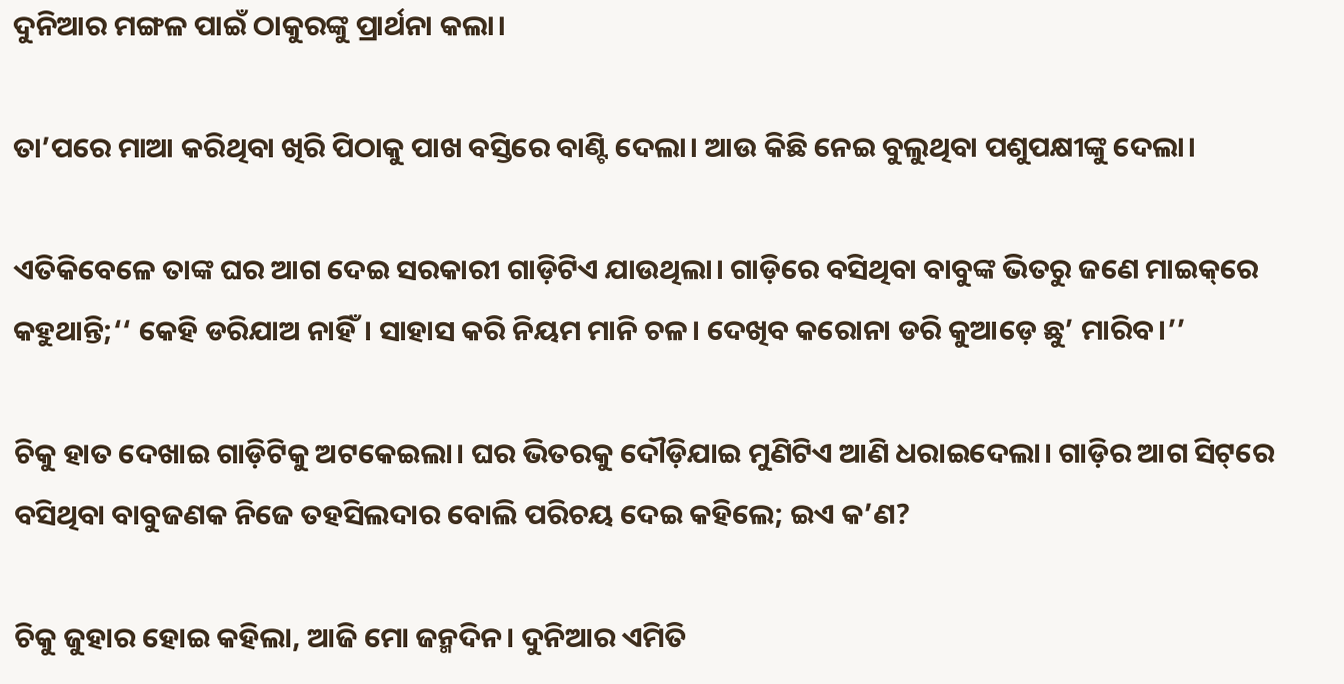ଦୁନିଆର ମଙ୍ଗଳ ପାଇଁ ଠାକୁରଙ୍କୁ ପ୍ରାର୍ଥନା କଲା।

ତା’ପରେ ମାଆ କରିଥିବା ଖିରି ପିଠାକୁ ପାଖ ବସ୍ତିରେ ବାଣ୍ଟି ଦେଲା। ଆଉ କିଛି ନେଇ ବୁଲୁଥିବା ପଶୁପକ୍ଷୀଙ୍କୁ ଦେଲା।

ଏତିକିବେଳେ ତାଙ୍କ ଘର ଆଗ ଦେଇ ସରକାରୀ ଗାଡ଼ିଟିଏ ଯାଉଥିଲା। ଗାଡ଼ିରେ ବସିଥିବା ବାବୁଙ୍କ ଭିତରୁ ଜଣେ ମାଇକ୍‌ରେ କହୁଥାନ୍ତି;‘‘ କେହି ଡରିଯାଅ ନାହିଁ। ସାହାସ କରି ନିୟମ ମାନି ଚଳ। ଦେଖିବ କରୋନା ଡରି କୁଆଡ଼େ ଛୁ’ ମାରିବ।’’

ଚିକୁ ହାତ ଦେଖାଇ ଗାଡ଼ିଟିକୁ ଅଟକେଇଲା। ଘର ଭିତରକୁ ଦୌଡ଼ିଯାଇ ମୁଣିଟିଏ ଆଣି ଧରାଇଦେଲା। ଗାଡ଼ିର ଆଗ ସିଟ୍‌ରେ ବସିଥିବା ବାବୁଜଣକ ନିଜେ ତହସିଲଦାର ବୋଲି ପରିଚୟ ଦେଇ କହିଲେ; ଇଏ କ’ଣ?

ଚିକୁ ଜୁହାର ହୋଇ କହିଲା, ଆଜି ମୋ ଜନ୍ମଦିନ। ଦୁନିଆର ଏମିତି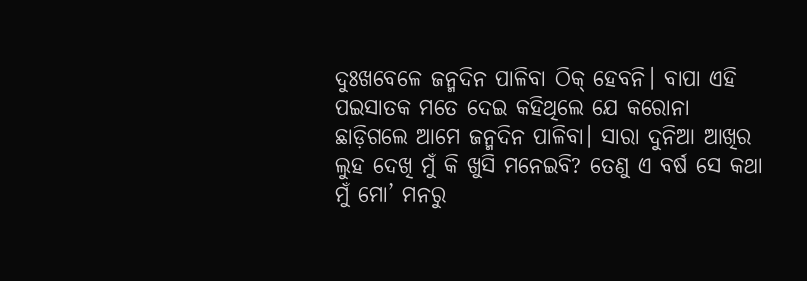ଦୁଃଖବେଳେ ଜନ୍ମଦିନ ପାଳିବା ଠିକ୍‌ ହେବନି। ବାପା ଏହି ପଇସାତକ ମତେ ଦେଇ କହିଥିଲେ ଯେ କରୋନା ଛାଡ଼ିଗଲେ ଆମେ ଜନ୍ମଦିନ ପାଳିବା। ସାରା ଦୁନିଆ ଆଖିର ଲୁହ ଦେଖି ମୁଁ କି ଖୁସି ମନେଇବି? ତେଣୁ ଏ ବର୍ଷ ସେ କଥା ମୁଁ ମୋ’ ମନରୁ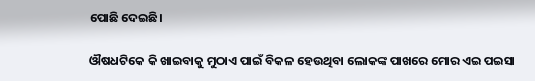ପୋଛି ଦେଇଛି।

ଔଷଧଟିକେ କି ଖାଇବାକୁ ମୁଠାଏ ପାଇଁ ବିକଳ ହେଉଥିବା ଲୋକଙ୍କ ପାଖରେ ମୋର ଏଇ ପଇସା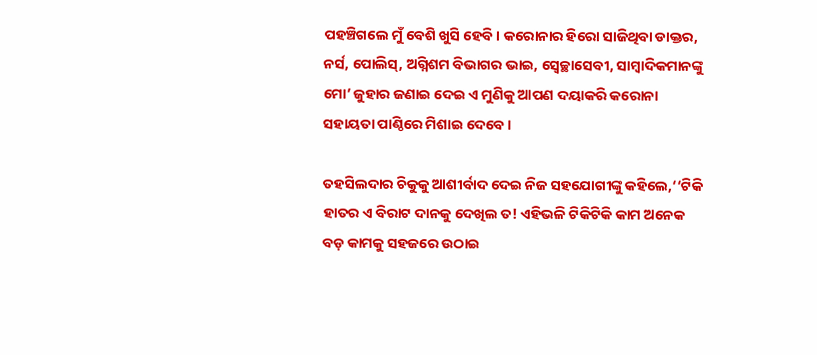ପହଞ୍ଚିଗଲେ ମୁଁ ବେଶି ଖୁସି ହେବି। କରୋନାର ହିରୋ ସାଜିଥିବା ଡାକ୍ତର, ନର୍ସ, ପୋଲିସ୍‌, ଅଗ୍ନିଶମ ବିଭାଗର ଭାଇ, ସ୍ବେଚ୍ଛାସେବୀ, ସାମ୍ବାଦିକମାନଙ୍କୁ ମୋ’ ଜୁହାର ଜଣାଇ ଦେଇ ଏ ମୁଣିକୁ ଆପଣ ଦୟାକରି କରୋନା ସହାୟତା ପାଣ୍ଠିରେ ମିଶାଇ ଦେବେ।

ତହସିଲଦାର ଚିକୁକୁ ଆଶୀର୍ବାଦ ଦେଇ ନିଜ ସହଯୋଗୀଙ୍କୁ କହିଲେ,‘‘ଟିକି ହାତର ଏ ବିରାଟ ଦାନକୁ ଦେଖିଲ ତ! ଏହିଭଳି ଟିକିଟିକି କାମ ଅନେକ ବଡ଼ କାମକୁ ସହଜରେ ଉଠାଇ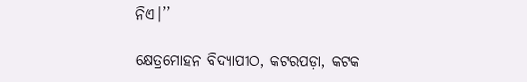ନିଏ।’’

କ୍ଷେତ୍ରମୋହନ ବିଦ୍ୟାପୀଠ, କଟରପଡ଼ା, କଟକ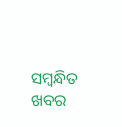ସମ୍ବନ୍ଧିତ ଖବର